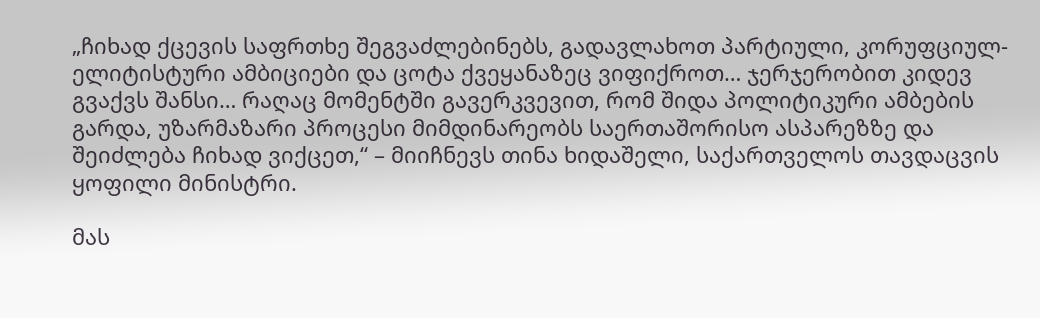„ჩიხად ქცევის საფრთხე შეგვაძლებინებს, გადავლახოთ პარტიული, კორუფციულ-ელიტისტური ამბიციები და ცოტა ქვეყანაზეც ვიფიქროთ… ჯერჯერობით კიდევ გვაქვს შანსი… რაღაც მომენტში გავერკვევით, რომ შიდა პოლიტიკური ამბების გარდა, უზარმაზარი პროცესი მიმდინარეობს საერთაშორისო ასპარეზზე და შეიძლება ჩიხად ვიქცეთ,“ – მიიჩნევს თინა ხიდაშელი, საქართველოს თავდაცვის ყოფილი მინისტრი.

მას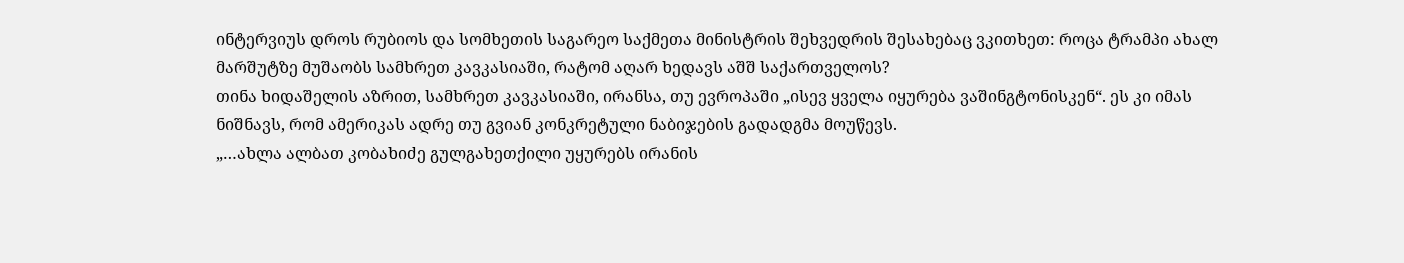ინტერვიუს დროს რუბიოს და სომხეთის საგარეო საქმეთა მინისტრის შეხვედრის შესახებაც ვკითხეთ: როცა ტრამპი ახალ მარშუტზე მუშაობს სამხრეთ კავკასიაში, რატომ აღარ ხედავს აშშ საქართველოს?
თინა ხიდაშელის აზრით, სამხრეთ კავკასიაში, ირანსა, თუ ევროპაში „ისევ ყველა იყურება ვაშინგტონისკენ“. ეს კი იმას ნიშნავს, რომ ამერიკას ადრე თუ გვიან კონკრეტული ნაბიჯების გადადგმა მოუწევს.
„…ახლა ალბათ კობახიძე გულგახეთქილი უყურებს ირანის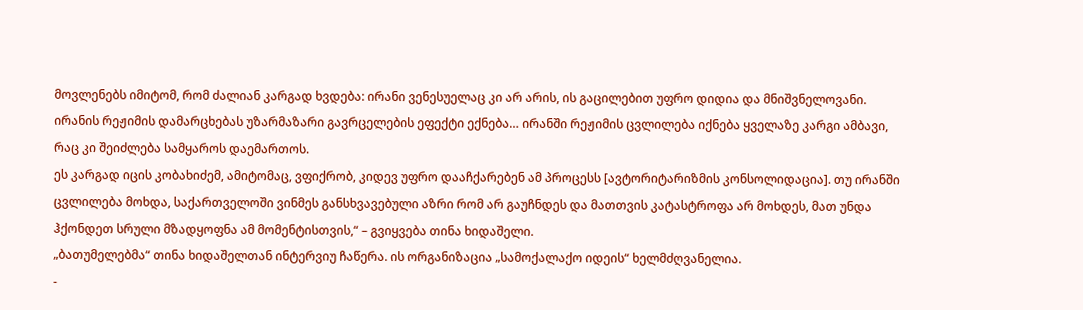მოვლენებს იმიტომ, რომ ძალიან კარგად ხვდება: ირანი ვენესუელაც კი არ არის, ის გაცილებით უფრო დიდია და მნიშვნელოვანი. ირანის რეჟიმის დამარცხებას უზარმაზარი გავრცელების ეფექტი ექნება… ირანში რეჟიმის ცვლილება იქნება ყველაზე კარგი ამბავი, რაც კი შეიძლება სამყაროს დაემართოს.
ეს კარგად იცის კობახიძემ, ამიტომაც, ვფიქრობ, კიდევ უფრო დააჩქარებენ ამ პროცესს [ავტორიტარიზმის კონსოლიდაცია]. თუ ირანში ცვლილება მოხდა, საქართველოში ვინმეს განსხვავებული აზრი რომ არ გაუჩნდეს და მათთვის კატასტროფა არ მოხდეს, მათ უნდა ჰქონდეთ სრული მზადყოფნა ამ მომენტისთვის,“ – გვიყვება თინა ხიდაშელი.
„ბათუმელებმა“ თინა ხიდაშელთან ინტერვიუ ჩაწერა. ის ორგანიზაცია „სამოქალაქო იდეის“ ხელმძღვანელია.
-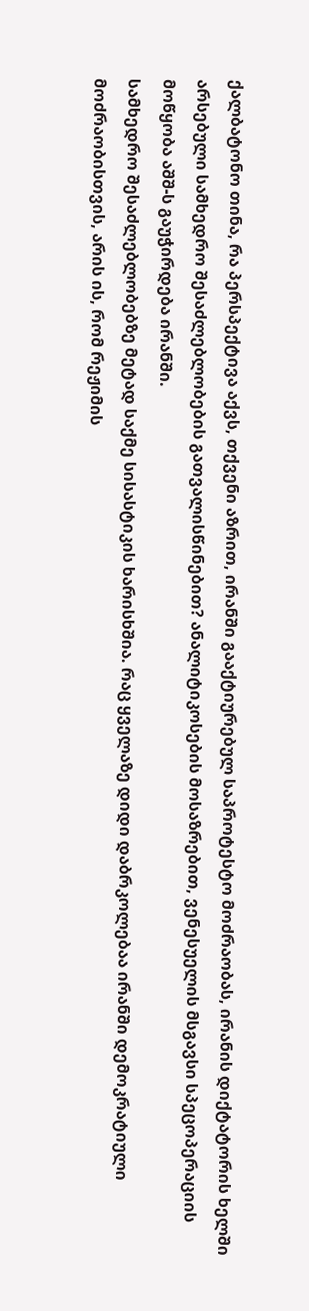ქალბატონო თინა, რა პერსპექტივა აქვს, თქვენი აზრით, ირანში გააქტიურებულ საპროტესტო მოძრაობას, ირანის დიქტატორის ხელში არსებული სამხედრო შესაძლებლობების გათვალისწინებით? ანალიტიკოსების მოსაზრებით, ვენესუელის მსგავსი სპეცოპერაციის მოწყობა აშშ-ს გაუჭირდება ირანში.
სამხედრო შესაძლებლობებზე მეტად საქმე სისასტიკის ხარისხშია. რაც ყველაზე დიდი დაბრკოლებაა ირანში დემოკრატიული მოძრაობისთვის, არის ის, რომ რეჟიმის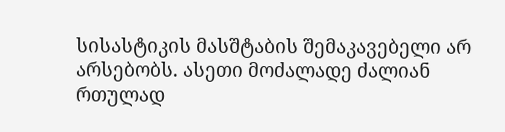სისასტიკის მასშტაბის შემაკავებელი არ არსებობს. ასეთი მოძალადე ძალიან რთულად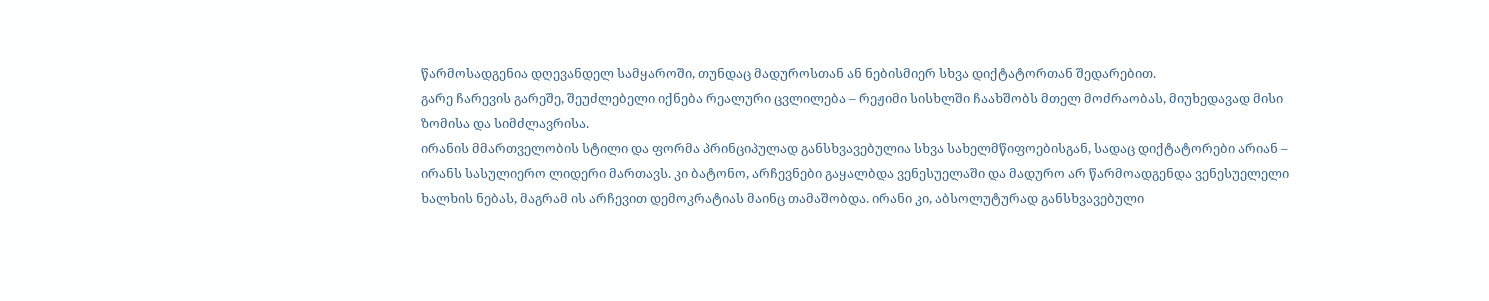წარმოსადგენია დღევანდელ სამყაროში, თუნდაც მადუროსთან ან ნებისმიერ სხვა დიქტატორთან შედარებით.
გარე ჩარევის გარეშე, შეუძლებელი იქნება რეალური ცვლილება – რეჟიმი სისხლში ჩაახშობს მთელ მოძრაობას, მიუხედავად მისი ზომისა და სიმძლავრისა.
ირანის მმართველობის სტილი და ფორმა პრინციპულად განსხვავებულია სხვა სახელმწიფოებისგან, სადაც დიქტატორები არიან – ირანს სასულიერო ლიდერი მართავს. კი ბატონო, არჩევნები გაყალბდა ვენესუელაში და მადურო არ წარმოადგენდა ვენესუელელი ხალხის ნებას, მაგრამ ის არჩევით დემოკრატიას მაინც თამაშობდა. ირანი კი, აბსოლუტურად განსხვავებული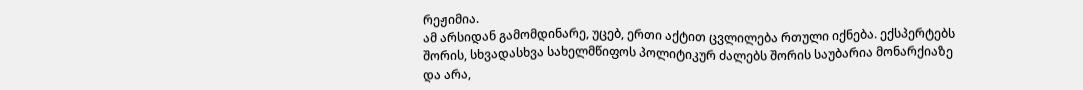რეჟიმია.
ამ არსიდან გამომდინარე, უცებ, ერთი აქტით ცვლილება რთული იქნება. ექსპერტებს შორის, სხვადასხვა სახელმწიფოს პოლიტიკურ ძალებს შორის საუბარია მონარქიაზე და არა,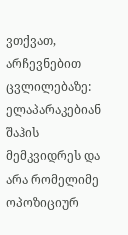ვთქვათ, არჩევნებით ცვლილებაზე: ელაპარაკებიან შაჰის მემკვიდრეს და არა რომელიმე ოპოზიციურ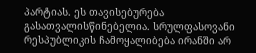პარტიას. ეს თავისებურება გასათვალისწინებელია. სრულფასოვანი რესპუბლიკის ჩამოყალიბება ირანში არ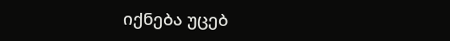იქნება უცებ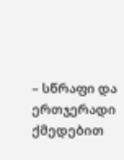– სწრაფი და ერთჯერადი ქმედებით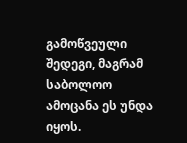გამოწვეული შედეგი, მაგრამ საბოლოო ამოცანა ეს უნდა იყოს.